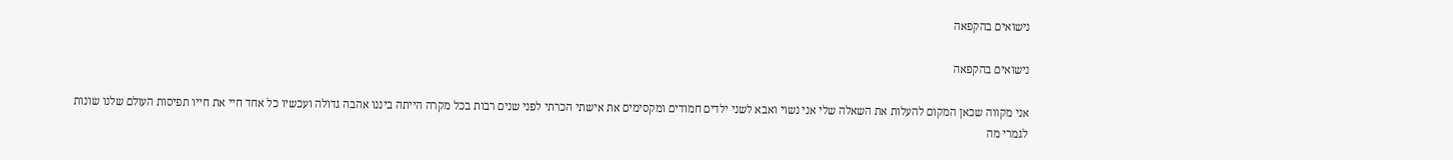נישואים בהקפאה

נישואים בהקפאה

אני מקווה שכאן המקום להעלות את השאלה שלי אני נשוי ואבא לשני ילדים חמודים ומקסימים את אישתי הכרתי לפני שנים רבות בכל מקרה הייתה ביננו אהבה גדולה ועכשיו כל אחד חיי את חייו תפיסות העולם שלנו שונות לגמרי מה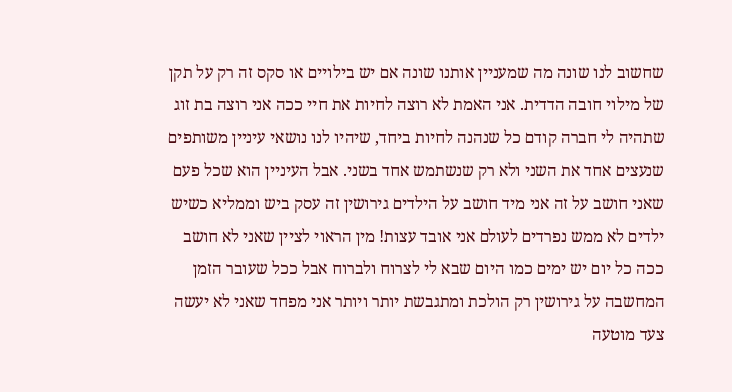שחשוב לנו שונה מה שמעניין אותנו שונה אם יש בילויים או סקס זה רק על תקן של מילוי חובה הדדית. אני האמת לא רוצה לחיות את חיי ככה אני רוצה בת זוג שתהיה לי חברה קודם כל שנהנה לחיות ביחד, שיהיו לנו נושאי עיניין משותפים שנעצים אחד את השני ולא רק שנשתמש אחד בשני. אבל העיניין הוא שכל פעם שאני חושב על זה אני מיד חושב על הילדים גירושין זה עסק ביש וממליא כשיש ילדים לא ממש נפרדים לעולם אני אובד עצות! מין הראוי לציין שאני לא חושב ככה כל יום יש ימים כמו היום שבא לי לצרוח ולברוח אבל ככל שעובר הזמן המחשבה על גירושין רק הולכת ומתגבשת יותר ויותר אני מפחד שאני לא יעשה צעד מוטעה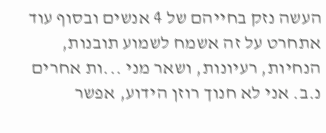העשה נזק בחייהם של 4 אנשים ובסוף עוד אתחרט על זה אשמח לשמוע תובנות, הנחיות, רעיונות, ושאר מני ...ות אחרים נ.ב. אני לא חנוך רוזן הידוע, אפשר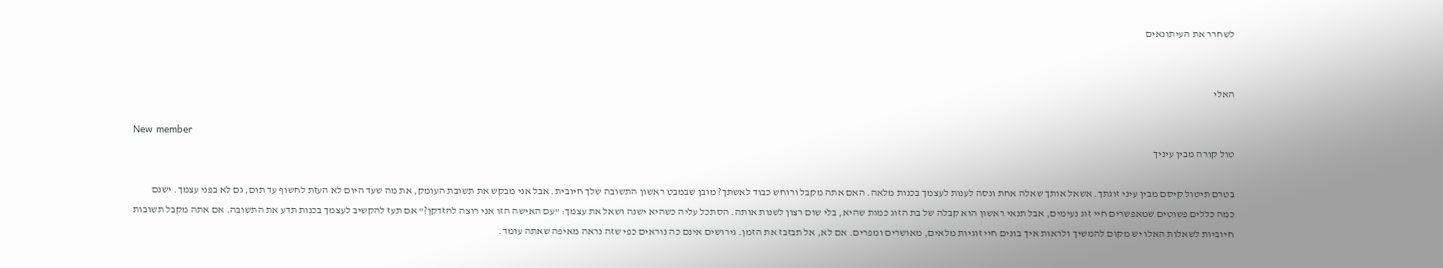לשחרר את העיתונאים


האלי

New member
טול קורה מבין עיניך

בטרם תיטול קיסם מבין עיני זוגתך. אשאל אותך שאלה אחת ונסה לענות לעצמך בכנות מלאה. האם אתה מקבל ורוחש כבוד לאשתך? מובן שבמבט ראשון התשובה שלך חיובית. אבל אני מבקש את תשובת העומק, את מה שעד היום לא העזת לחשוף עד תום, גם לא בפני עצמך. ישנם כמה כללים פשוטים שמאפשרים חיי זוג נעימים, אבל תנאי ראשון הוא קבלה של בת הזוג כמות שהיא, בלי שום רצון לשנות אותה. הסתכל עליה כשהיא ישנה ושאל את עצמך: "עם האישה הזו אני רוצה להזדקן?" אם תעז להקשיב לעצמך בכנות תדע את התשובה. אם אתה מקבל תשובות חיוביות לשאלות האלו יש מקום להמשיך ולראות איך בונים חיי זוגיות מלאים, מאושרים ומפרים. אם לא, אל תבזבז את הזמן. גירושים אינם כה נוראים כפי שזה נראה מאיפה שאתה עומד.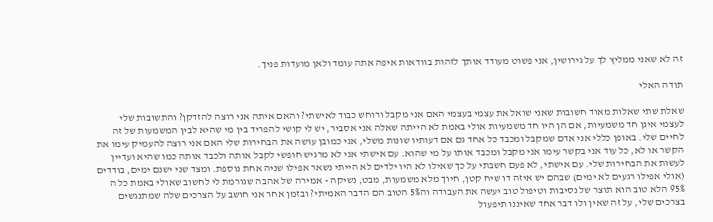זה לא שאני ממליץ לך על גירושין, אני פשוט מעודד אותך לזהות בוודאות איפה אתה עומד ולאן מועדות פניך.

תודה האלי

שאלת שתי שאלות מאוד חשובות שאני שואל את עצמי בעצמי האם אני מקבל ורוחש כבוד לאישתי? והאם איתה אני רוצה להזדקן? והתשובות שלי לעצמי אינן חד משמעיות, אם הן היו חד משמעיות אולי באמת לא הייתה שאלה אני אסביר, יש לי קושי להפריד בין מי שהיא לבין המשמעות של זה לחיים שלי. באופן כללי אני אדם שמקבל ומכבד כל אחד גם אם דעותיו שונות משלי, אני כמובן עושה את הבחירות שלי האם אני רוצה להעמיק עימו את הקשר או לא, כל עוד אני בקשר עימו אני מקבל ומכבד אותו על מי שהוא. עם אישתי אני לא מרגיש חופשי לקבל אותה ולכבד אותה כמו שהיא ועדיין לעשות את הבחירות שלי. עם אישתי, לא פעם חשבתי על כך שאילו לא היו ילדים לא הייתי נשאר אפילו שניה אחת נוספת. ומצד שני ישנם ימים, בודדים (אולי אפילו רגעים לא ימים) שבהם יש איזה דו שיח קטן, חיוך מלא משמעות, מבט, נשיקה - אמירה של אהבה שגורמת לי לחשוב שאולי באמת כל ה 95% הלא טוב הוא תוצר של נסיבות וטיפול טוב יעשה את העבודה וה5% הטוב הם הדבר האמיתי? ובזמן אחר אני חושב על הצרכים שלה שמתנגשים בצרכים שלי, על זה שאין ולו דבר אחד שאיננו תיפעול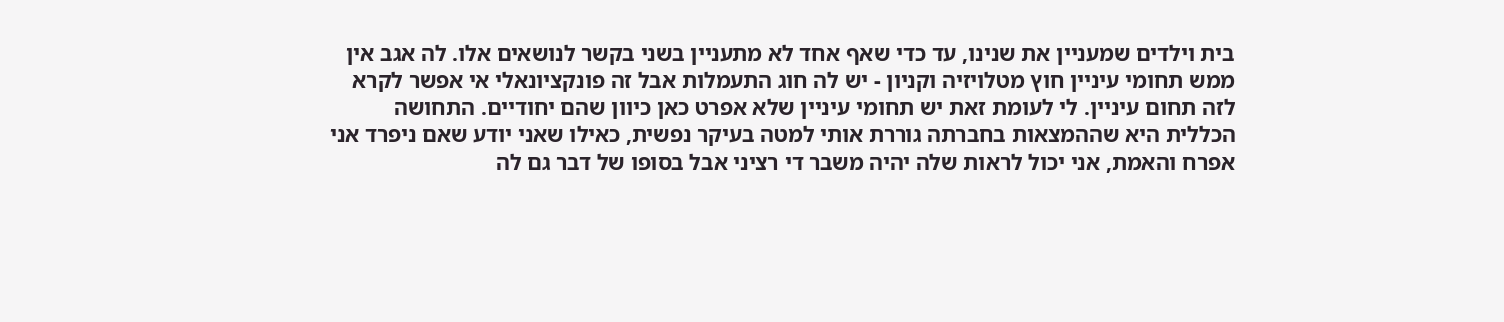בית וילדים שמעניין את שנינו, עד כדי שאף אחד לא מתעניין בשני בקשר לנושאים אלו. לה אגב אין ממש תחומי עיניין חוץ מטלויזיה וקניון - יש לה חוג התעמלות אבל זה פונקציונאלי אי אפשר לקרא לזה תחום עיניין. לי לעומת זאת יש תחומי עיניין שלא אפרט כאן כיוון שהם יחודיים. התחושה הכללית היא שההמצאות בחברתה גוררת אותי למטה בעיקר נפשית, כאילו שאני יודע שאם ניפרד אני אפרח והאמת, אני יכול לראות שלה יהיה משבר די רציני אבל בסופו של דבר גם לה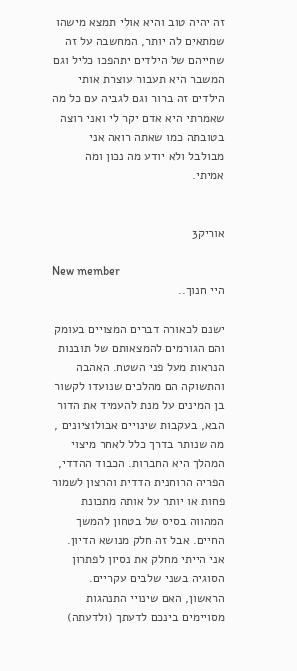זה יהיה טוב והיא אולי תמצא מישהו שמתאים לה יותר, המחשבה על זה שחייהם של הילדים יתהפכו כליל וגם המשבר היא תעבור עוצרת אותי הילדים זה ברור וגם לגביה עם כל מה שאמרתי היא אדם יקר לי ואני רוצה בטובתה כמו שאתה רואה אני מבולבל ולא יודע מה נכון ומה אמיתי.


אוריק3

New member
היי חנוך..

ישנם לכאורה דברים המצויים בעומק והם הגורמים להמצאותם של תובנות הנראות מעל פני השטח. האהבה והתשוקה הם מהלכים שנועדו לקשור בן המינים על מנת להעמיד את הדור הבא, בעקבות שינויים אבולוציונים , מה שנותר בדרך כלל לאחר מיצוי המהלך היא החברות. הכבוד ההדדי, הפריה הרוחנית הדדית והרצון לשמור פחות או יותר על אותה מתכונת המהווה בסיס של בטחון להמשך החיים. אבל זה חלק מנושא הדיון. אני הייתי מחלק את נסיון לפתרון הסוגיה בשני שלבים עקריים. הראשון, האם שינויי התנהגות מסויימים בינכם לדעתך (ולדעתה)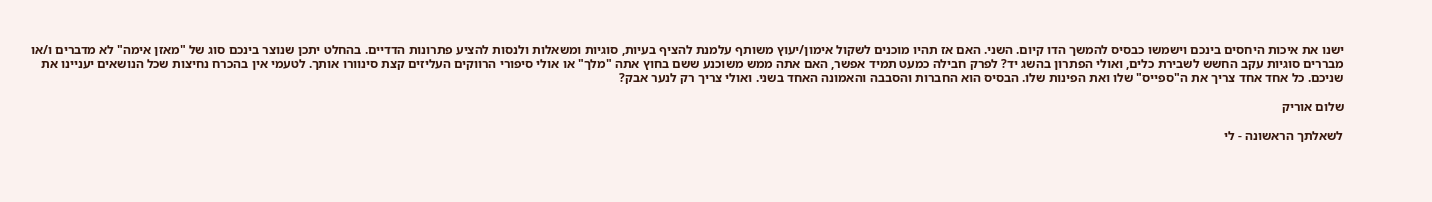ישנו את איכות היחסים בינכם וישמשו כבסיס להמשך הדו קיום. השני. האם אז תהיו מוכנים לשקול אימון/יעוץ משותף עלמנת להציף בעיות, סוגיות ומשאלות ולנסות להציע פתרונות הדדיים. בהחלט יתכן שנוצר בינכם סוג של "מאזן אימה" לא מדברים ו/או מבררים סוגיות עקב החשש לשבירת כלים, ואולי הפתרון בהשג יד? לפרק חבילה כמעט תמיד אפשר, האם אתה ממש משוכנע ששם בחוץ אתה "מלך" או אולי סיפורי הרווקים העליזים קצת סינוורו אותך. לטעמי אין בהכרח נחיצות שכל הנושאים יעניינו את שניכם. כל אחד אחד צריך את ה"ספייס" שלו ואת הפינות שלו. הבסיס הוא החברות והסבבה והאמונה האחד בשני. ואולי צריך רק לנער אבק?

שלום אוריק

לשאלתך הראשונה - לי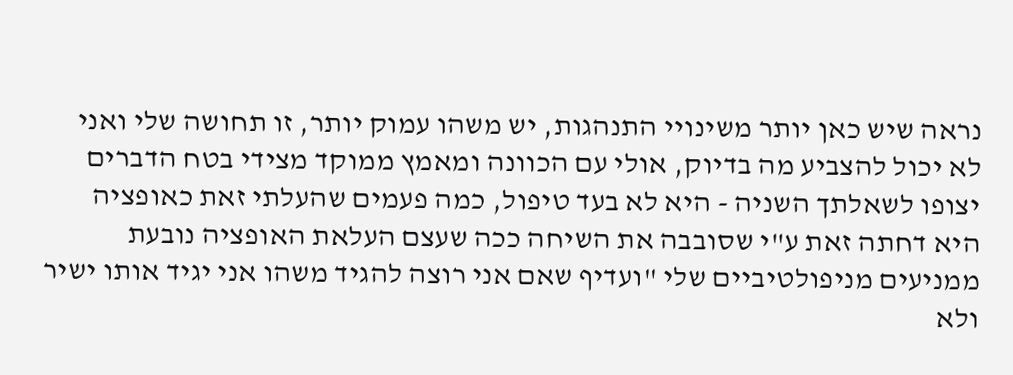נראה שיש כאן יותר משינויי התנהגות, יש משהו עמוק יותר, זו תחושה שלי ואני לא יכול להצביע מה בדיוק, אולי עם הכוונה ומאמץ ממוקד מצידי בטח הדברים יצופו לשאלתך השניה - היא לא בעד טיפול, כמה פעמים שהעלתי זאת כאופציה היא דחתה זאת ע"י שסובבה את השיחה ככה שעצם העלאת האופציה נובעת ממניעים מניפולטיביים שלי "ועדיף שאם אני רוצה להגיד משהו אני יגיד אותו ישיר ולא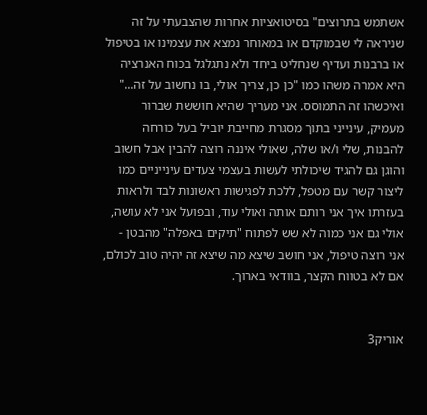אשתמש בתרוצים" בסיטואציות אחרות שהצבעתי על זה שניראה לי שבמוקדם או במאוחר נמצא את עצמינו או בטיפול או ברבנות ועדיף שנחליט ביחד ולא נתגלגל בכוח האנרציה היא אמרה משהו כמו "כן כן, צריך אולי, בו נחשוב על זה..." ואיכשהו זה התמוסס. אני מעריך שהיא חוששת שברור מעמיק, עינייני בתוך מסגרת מחייבת יוביל בעל כורחה להבנות, שלי ו/או שלה, שאולי איננה רוצה להבין אבל חשוב והוגן גם להגיד שיכולתי לעשות בעצמי צעדים עינייניים כמו ליצור קשר עם מטפל, ללכת לפגישות ראשונות לבד ולראות בעזרתו איך אני רותם אותה ואולי עוד, ובפועל אני לא עושה, אולי גם אני כמוה לא שש לפתוח "תיקים באפלה" מהבטן - אני רוצה טיפול, אני חושב שיצא מה שיצא זה יהיה טוב לכולם, אם לא בטווח הקצר, בוודאי בארוך.


אוריק3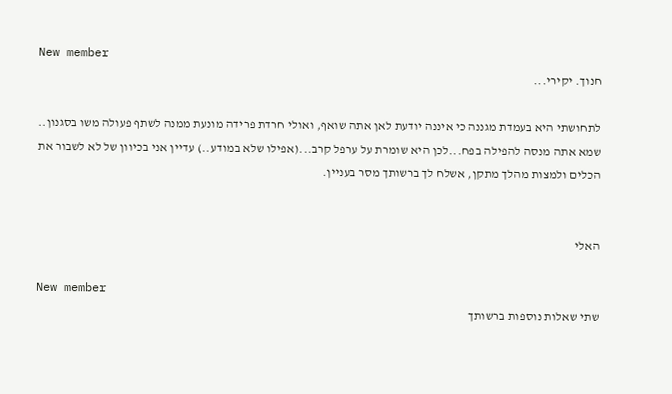New member
חנוך. יקירי...

לתחושתי היא בעמדת מגננה כי איננה יודעת לאן אתה שואף, ואולי חרדת פרידה מונעת ממנה לשתף פעולה משו בסגנון.. שמא אתה מנסה להפילה בפח...לכן היא שומרת על ערפל קרב...(אפילו שלא במודע..) עדיין אני בכיוון של לא לשבור את הכלים ולמצות מהלך מתקן, אשלח לך ברשותך מסר בעניין.


האלי

New member
שתי שאלות נוספות ברשותך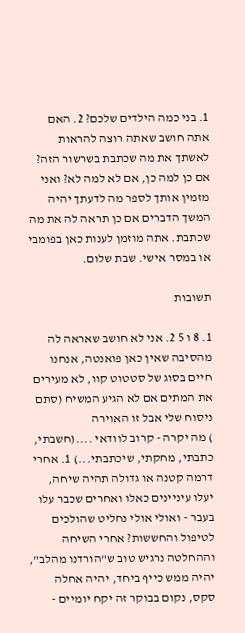1. בני כמה הילדים שלכם? 2. האם אתה חושב שאתה רוצה להראות לאשתך את מה שכתבת בשרשור הזה? אם כן למה כן, אם לא למה לא? ואני מזמין אותך לספר מה לדעתך יהיה המשך הדברים אם כן תראה לה את מה שכתבת. אתה מוזמן לענות כאן בפומבי או במסר אישי. שבת שלום.

תשובות

1. 8 ו 5 2. אני לא חושב שאראה לה מהסיבה שאין כאן פואנטה, אנחנו חיים בסוג של סטטוט קוו, לא מעירים את המתים אם לא הגיע המשיח (סתם ניסוח שלי אבל זו האוירה
) מה יקרה - קרוב לוודאי ....(חשבתי, כתבתי, מחקתי, שיכתבתי...) 1. אחרי דרמה קטנה או גדולה תהיה שיחה, יעלו עיניינים כאלו ואחרים שכבר עלו בעבר - ואולי אולי נחליט שהולכים לטיפול והחששות? אחרי השיחה וההחלטה נרגיש טוב ש"הורדנו מהלב", יהיה ממש כייף ביחד, יהיה אחלה סקס, נקום בבוקר זה יקח יומיים -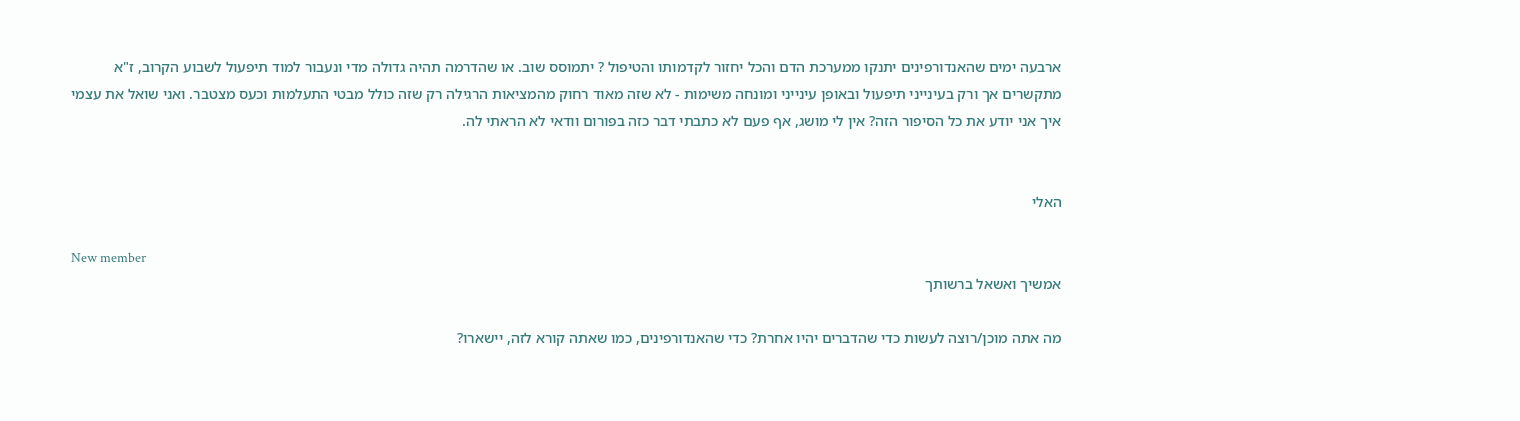ארבעה ימים שהאנדורפינים יתנקו ממערכת הדם והכל יחזור לקדמותו והטיפול ? יתמוסס שוב. או שהדרמה תהיה גדולה מדי ונעבור למוד תיפעול לשבוע הקרוב, ז"א מתקשרים אך ורק בעינייני תיפעול ובאופן עינייני ומונחה משימות - לא שזה מאוד רחוק מהמציאות הרגילה רק שזה כולל מבטי התעלמות וכעס מצטבר. ואני שואל את עצמי איך אני יודע את כל הסיפור הזה? אין לי מושג, אף פעם לא כתבתי דבר כזה בפורום וודאי לא הראתי לה.


האלי

New member
אמשיך ואשאל ברשותך

מה אתה מוכן/רוצה לעשות כדי שהדברים יהיו אחרת? כדי שהאנדורפינים, כמו שאתה קורא לזה, יישארו?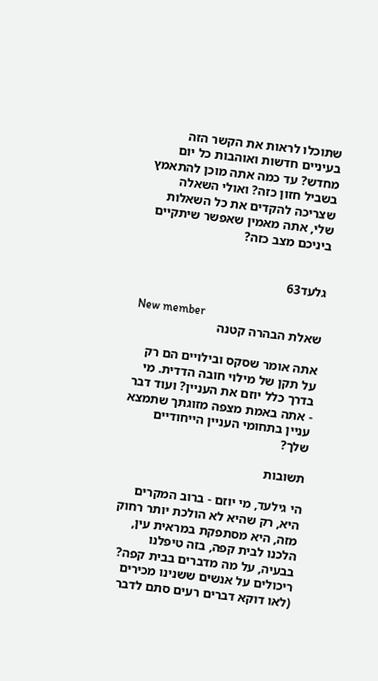שתוכלו לראות את הקשר הזה בעיניים חדשות ואוהבות כל יום מחדש? עד כמה אתה מוכן להתאמץ בשביל חזון כזה? ואולי השאלה שצריכה להקדים את כל השאלות שלי, אתה מאמין שאפשר שיתקיים ביניכם מצב כזה?


גלעד63

New member
שאלת הבהרה קטנה

אתה אומר שסקס ובילויים הם רק על תקן של מילוי חובה הדדית. מי בדרך כלל יוזם את העניין? ועוד דבר - אתה באמת מצפה מזוגתך שתמצא עניין בתחומי העניין הייחודיים שלך?

תשובות

הי גילעד, מי יוזם - ברוב המקרים היא, רק שהיא לא הולכת יותר רחוק מזה, היא מסתפקת במראית עין, הלכנו לבית קפה, בזה טיפלנו בבעיה, על מה מדברים בבית קפה? ריכולים על אנשים ששנינו מכירים (לאו דוקא דברים רעים סתם לדבר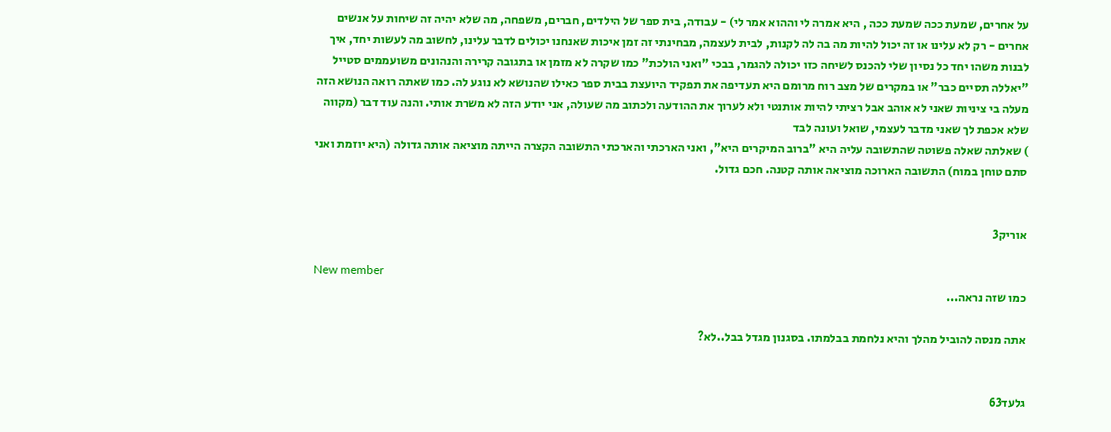על אחרים, שמעת ככה שמעת ככה , היא אמרה לי וההוא אמר לי) - עבודה, בית ספר של הילדים, חברים, משפחה, מה שלא יהיה זה שיחות על אנשים אחרים - רק לא עלינו או זה יכול להיות מה בה לה לקנות, לבית לעצמה, מבחינתי זה זמן איכות שאנחנו יכולים לדבר עלינו, לחשוב מה לעשות יחד, איך לבנות משהו יחד כל נסיון שלי להכנס לשיחה כזו יכולה להגמר, בבכי "ואני הולכת" כמו שקרה לא מזמן או בתגובה קרירה והנהונים משועממים סטייל "יאללה תסיים כבר" או במקרים של מצב רוח מרומם היא תעדיפה את תפקיד היועצת בבית ספר כאילו שהנושא לא נוגע לה. כמו שאתה רואה הנושא הזה מעלה בי ציניות שאני לא אוהב אבל רציתי להיות אותנטי ולא לערוך את ההודעה ולכתוב מה שעולה, אני יודע הזה לא משרת אותי. והנה עוד דבר (מקווה שלא אכפת לך שאני מדבר לעצמי, שואל ועונה לבד
) שאלתה שאלה פשוטה שהתשובה עליה היא "ברוב המיקרים היא", ואני הארכתי והארכתי התשובה הקצרה הייתה מוציאה אותה גדולה (היא יוזמת ואני סתם טוחן במוח) התשובה הארוכה מוציאה אותה קטנה. חכם גדול.


אוריק3

New member
כמו שזה נראה...

אתה מנסה להוביל מהלך והיא נלחמת בבלמתו. בסגנון מגדל בבל..לא?


גלעד63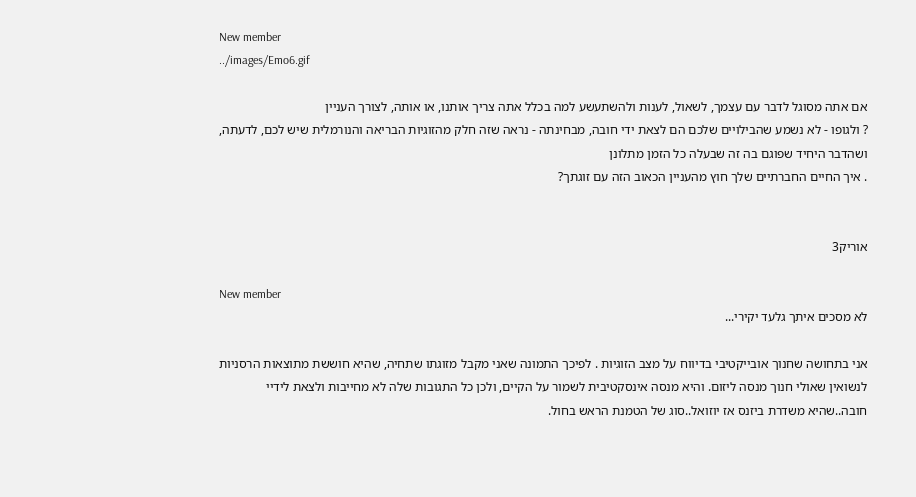New member
../images/Emo6.gif

אם אתה מסוגל לדבר עם עצמך, לשאול, לענות ולהשתעשע למה בכלל אתה צריך אותנו, או אותה, לצורך העניין
? ולגופו - לא נשמע שהבילויים שלכם הם לצאת ידי חובה, מבחינתה - נראה שזה חלק מהזוגיות הבריאה והנורמלית שיש לכם, לדעתה, ושהדבר היחיד שפוגם בה זה שבעלה כל הזמן מתלונן
. איך החיים החברתיים שלך חוץ מהעניין הכאוב הזה עם זוגתך?


אוריק3

New member
לא מסכים איתך גלעד יקירי...

אני בתחושה שחנוך אובייקטיבי בדיווח על מצב הזוגיות . לפיכך התמונה שאני מקבל מזוגתו שתחיה, שהיא חוששת מתוצאות הרסניות לנשואין שאולי חנוך מנסה ליזום. והיא מנסה אינסקטיבית לשמור על הקיים, ולכן כל התגובות שלה לא מחייבות ולצאת לידיי חובה..שהיא משדרת ביזנס אז יוזואל..סוג של הטמנת הראש בחול.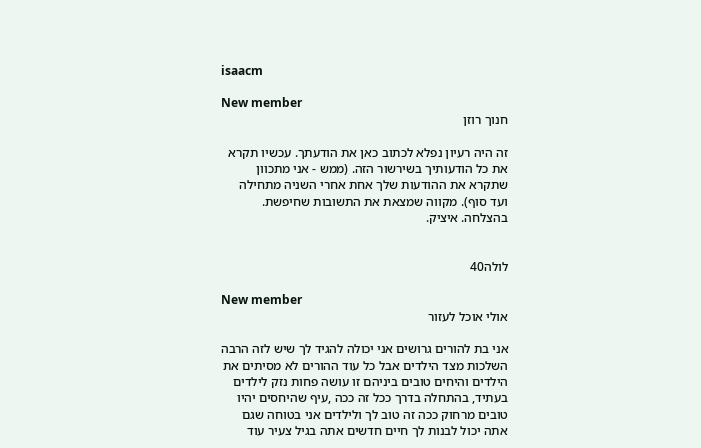isaacm

New member
חנוך רוזן

זה היה רעיון נפלא לכתוב כאן את הודעתך. עכשיו תקרא את כל הודעותיך בשירשור הזה. (ממש - אני מתכוון שתקרא את ההודעות שלך אחת אחרי השניה מתחילה ועד סוף). מקווה שמצאת את התשובות שחיפשת. בהצלחה. איציק.


לולה40

New member
אולי אוכל לעזור

אני בת להורים גרושים אני יכולה להגיד לך שיש לזה הרבה השלכות מצד הילדים אבל כל עוד ההורים לא מסיתים את הילדים והיחים טובים ביניהם זו עושה פחות נזק לילדים בעתיד, בהתחלה בדרך ככל זה ככה ,עיף שהיחסים יהיו טובים מרחוק ככה זה טוב לך ולילדים אני בטוחה שגם אתה יכול לבנות לך חיים חדשים אתה בגיל צעיר עוד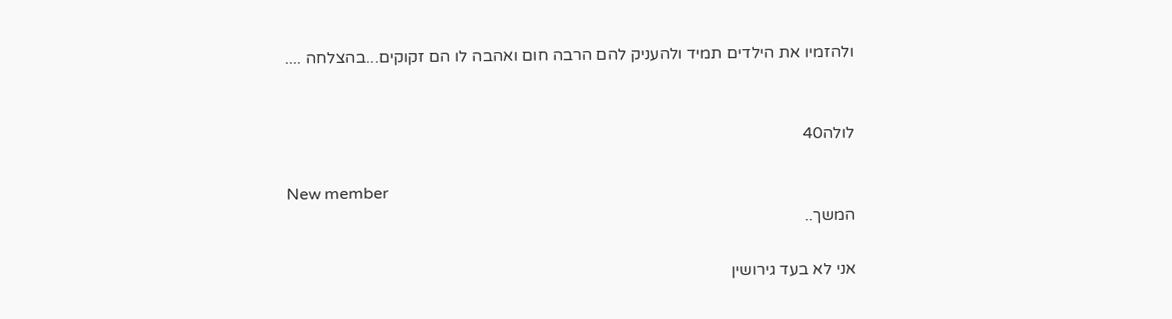ולהזמיו את הילדים תמיד ולהעניק להם הרבה חום ואהבה לו הם זקוקים...בהצלחה ....


לולה40

New member
המשך..

אני לא בעד גירושין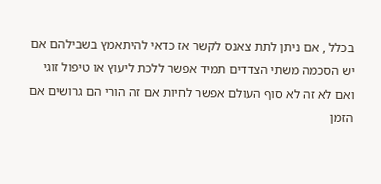בכלל , אם ניתן לתת צאנס לקשר אז כדאי להיתאמץ בשבילהם אם יש הסכמה משתי הצדדים תמיד אפשר ללכת ליעוץ או טיפול זוגי ואם לא זה לא סוף העולם אפשר לחיות אם זה הורי הם גרושים אם הזמן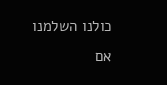כולנו השלמנו אם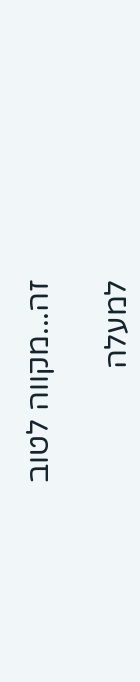זה...מקווה לטוב

למעלה